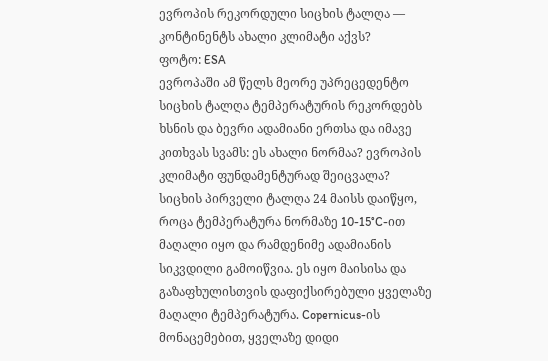ევროპის რეკორდული სიცხის ტალღა — კონტინენტს ახალი კლიმატი აქვს?
ფოტო: ESA
ევროპაში ამ წელს მეორე უპრეცედენტო სიცხის ტალღა ტემპერატურის რეკორდებს ხსნის და ბევრი ადამიანი ერთსა და იმავე კითხვას სვამს: ეს ახალი ნორმაა? ევროპის კლიმატი ფუნდამენტურად შეიცვალა?
სიცხის პირველი ტალღა 24 მაისს დაიწყო, როცა ტემპერატურა ნორმაზე 10-15°C-ით მაღალი იყო და რამდენიმე ადამიანის სიკვდილი გამოიწვია. ეს იყო მაისისა და გაზაფხულისთვის დაფიქსირებული ყველაზე მაღალი ტემპერატურა. Copernicus-ის მონაცემებით, ყველაზე დიდი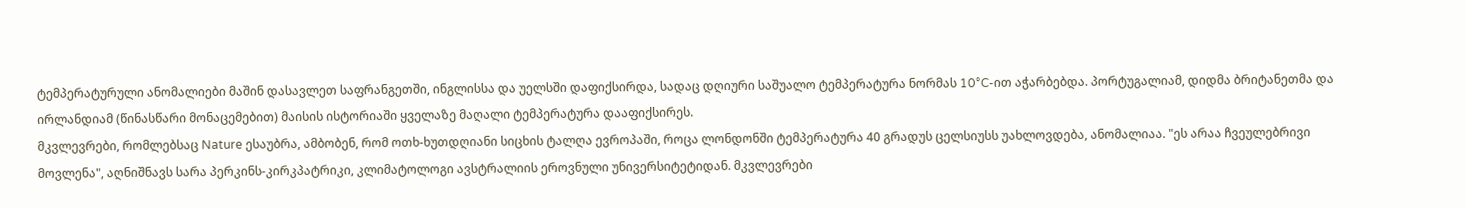ტემპერატურული ანომალიები მაშინ დასავლეთ საფრანგეთში, ინგლისსა და უელსში დაფიქსირდა, სადაც დღიური საშუალო ტემპერატურა ნორმას 10°C-ით აჭარბებდა. პორტუგალიამ, დიდმა ბრიტანეთმა და ირლანდიამ (წინასწარი მონაცემებით) მაისის ისტორიაში ყველაზე მაღალი ტემპერატურა დააფიქსირეს.
მკვლევრები, რომლებსაც Nature ესაუბრა, ამბობენ, რომ ოთხ-ხუთდღიანი სიცხის ტალღა ევროპაში, როცა ლონდონში ტემპერატურა 40 გრადუს ცელსიუსს უახლოვდება, ანომალიაა. "ეს არაა ჩვეულებრივი მოვლენა", აღნიშნავს სარა პერკინს-კირკპატრიკი, კლიმატოლოგი ავსტრალიის ეროვნული უნივერსიტეტიდან. მკვლევრები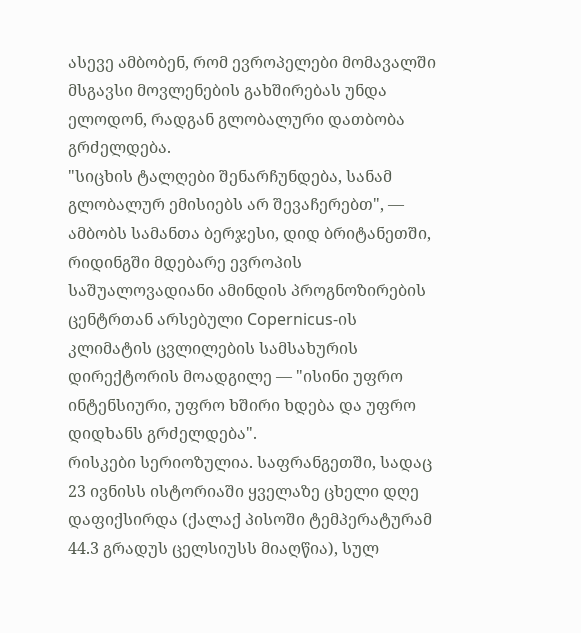ასევე ამბობენ, რომ ევროპელები მომავალში მსგავსი მოვლენების გახშირებას უნდა ელოდონ, რადგან გლობალური დათბობა გრძელდება.
"სიცხის ტალღები შენარჩუნდება, სანამ გლობალურ ემისიებს არ შევაჩერებთ", — ამბობს სამანთა ბერჯესი, დიდ ბრიტანეთში, რიდინგში მდებარე ევროპის საშუალოვადიანი ამინდის პროგნოზირების ცენტრთან არსებული Copernicus-ის კლიმატის ცვლილების სამსახურის დირექტორის მოადგილე — "ისინი უფრო ინტენსიური, უფრო ხშირი ხდება და უფრო დიდხანს გრძელდება".
რისკები სერიოზულია. საფრანგეთში, სადაც 23 ივნისს ისტორიაში ყველაზე ცხელი დღე დაფიქსირდა (ქალაქ პისოში ტემპერატურამ 44.3 გრადუს ცელსიუსს მიაღწია), სულ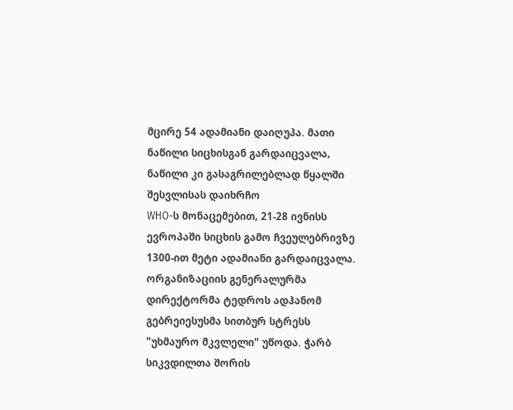მცირე 54 ადამიანი დაიღუპა. მათი ნაწილი სიცხისგან გარდაიცვალა, ნაწილი კი გასაგრილებლად წყალში შესვლისას დაიხრჩო
WHO-ს მონაცემებით, 21-28 ივნისს ევროპაში სიცხის გამო ჩვეულებრივზე 1300-ით მეტი ადამიანი გარდაიცვალა. ორგანიზაციის გენერალურმა დირექტორმა ტედროს ადჰანომ გებრეიესუსმა სითბურ სტრესს "უხმაურო მკვლელი" უწოდა. ჭარბ სიკვდილთა შორის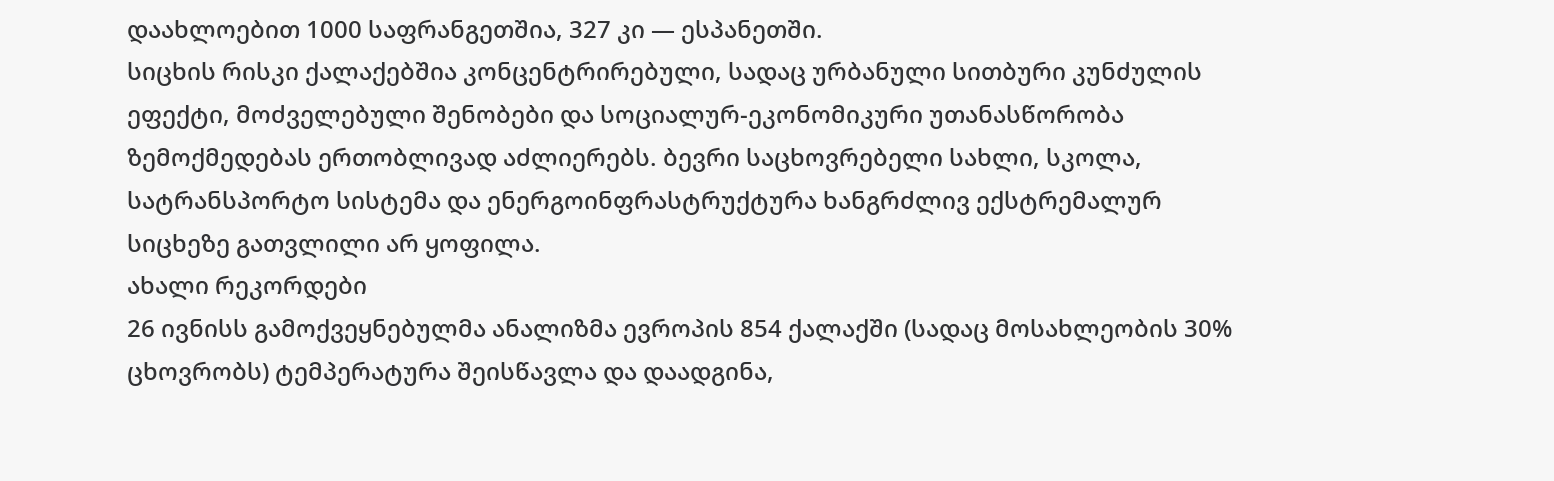დაახლოებით 1000 საფრანგეთშია, 327 კი — ესპანეთში.
სიცხის რისკი ქალაქებშია კონცენტრირებული, სადაც ურბანული სითბური კუნძულის ეფექტი, მოძველებული შენობები და სოციალურ-ეკონომიკური უთანასწორობა ზემოქმედებას ერთობლივად აძლიერებს. ბევრი საცხოვრებელი სახლი, სკოლა, სატრანსპორტო სისტემა და ენერგოინფრასტრუქტურა ხანგრძლივ ექსტრემალურ სიცხეზე გათვლილი არ ყოფილა.
ახალი რეკორდები
26 ივნისს გამოქვეყნებულმა ანალიზმა ევროპის 854 ქალაქში (სადაც მოსახლეობის 30% ცხოვრობს) ტემპერატურა შეისწავლა და დაადგინა,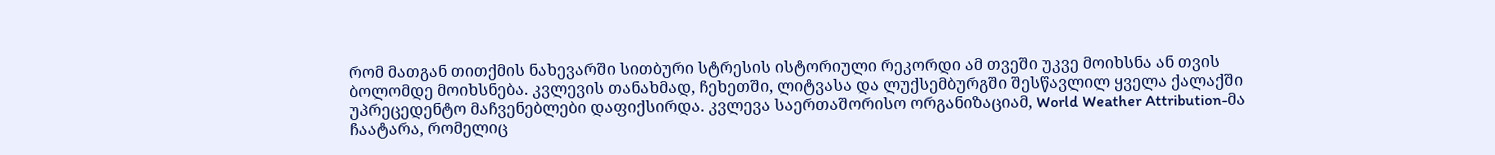რომ მათგან თითქმის ნახევარში სითბური სტრესის ისტორიული რეკორდი ამ თვეში უკვე მოიხსნა ან თვის ბოლომდე მოიხსნება. კვლევის თანახმად, ჩეხეთში, ლიტვასა და ლუქსემბურგში შესწავლილ ყველა ქალაქში უპრეცედენტო მაჩვენებლები დაფიქსირდა. კვლევა საერთაშორისო ორგანიზაციამ, World Weather Attribution-მა ჩაატარა, რომელიც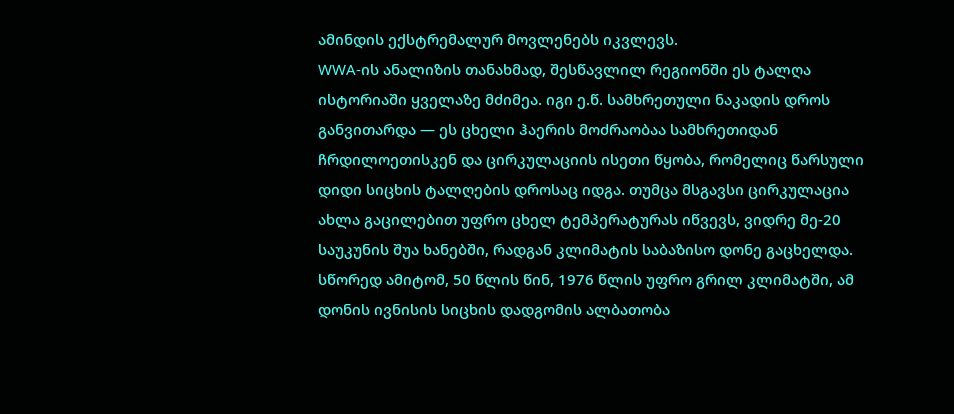ამინდის ექსტრემალურ მოვლენებს იკვლევს.
WWA-ის ანალიზის თანახმად, შესწავლილ რეგიონში ეს ტალღა ისტორიაში ყველაზე მძიმეა. იგი ე.წ. სამხრეთული ნაკადის დროს განვითარდა — ეს ცხელი ჰაერის მოძრაობაა სამხრეთიდან ჩრდილოეთისკენ და ცირკულაციის ისეთი წყობა, რომელიც წარსული დიდი სიცხის ტალღების დროსაც იდგა. თუმცა მსგავსი ცირკულაცია ახლა გაცილებით უფრო ცხელ ტემპერატურას იწვევს, ვიდრე მე-20 საუკუნის შუა ხანებში, რადგან კლიმატის საბაზისო დონე გაცხელდა. სწორედ ამიტომ, 50 წლის წინ, 1976 წლის უფრო გრილ კლიმატში, ამ დონის ივნისის სიცხის დადგომის ალბათობა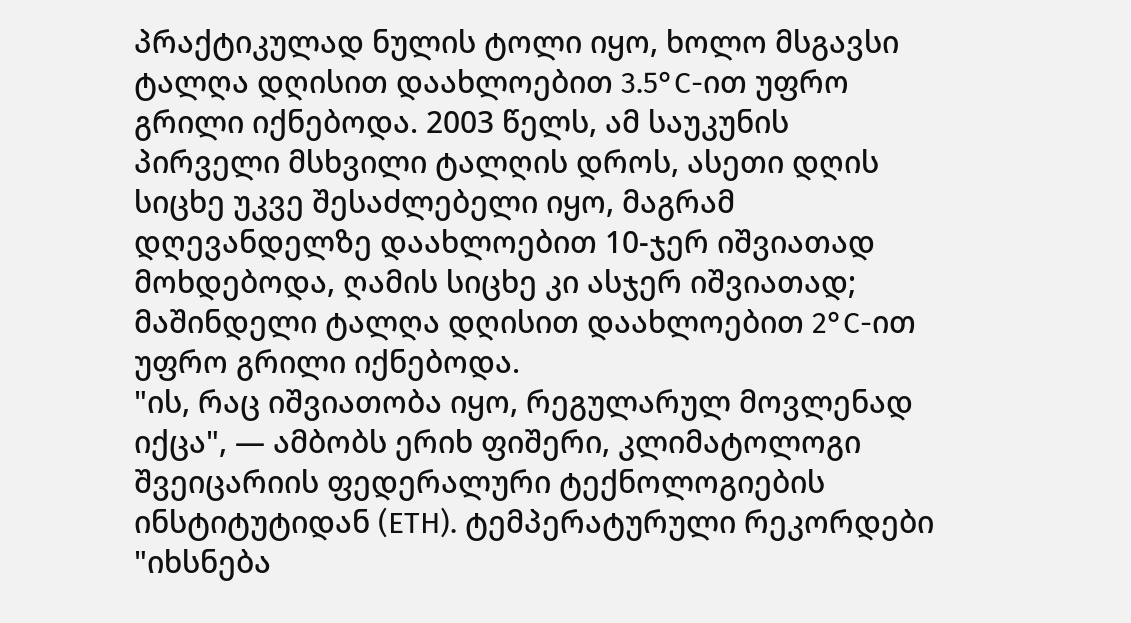პრაქტიკულად ნულის ტოლი იყო, ხოლო მსგავსი ტალღა დღისით დაახლოებით 3.5°C-ით უფრო გრილი იქნებოდა. 2003 წელს, ამ საუკუნის პირველი მსხვილი ტალღის დროს, ასეთი დღის სიცხე უკვე შესაძლებელი იყო, მაგრამ დღევანდელზე დაახლოებით 10-ჯერ იშვიათად მოხდებოდა, ღამის სიცხე კი ასჯერ იშვიათად; მაშინდელი ტალღა დღისით დაახლოებით 2°C-ით უფრო გრილი იქნებოდა.
"ის, რაც იშვიათობა იყო, რეგულარულ მოვლენად იქცა", — ამბობს ერიხ ფიშერი, კლიმატოლოგი შვეიცარიის ფედერალური ტექნოლოგიების ინსტიტუტიდან (ETH). ტემპერატურული რეკორდები "იხსნება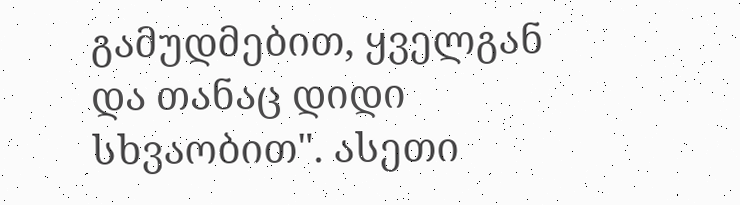გამუდმებით, ყველგან და თანაც დიდი სხვაობით". ასეთი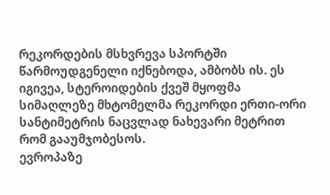რეკორდების მსხვრევა სპორტში წარმოუდგენელი იქნებოდა, ამბობს ის. ეს იგივეა, სტეროიდების ქვეშ მყოფმა სიმაღლეზე მხტომელმა რეკორდი ერთი-ორი სანტიმეტრის ნაცვლად ნახევარი მეტრით რომ გააუმჯობესოს.
ევროპაზე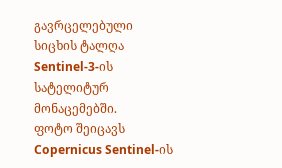გავრცელებული სიცხის ტალღა Sentinel-3-ის სატელიტურ მონაცემებში.
ფოტო შეიცავს Copernicus Sentinel-ის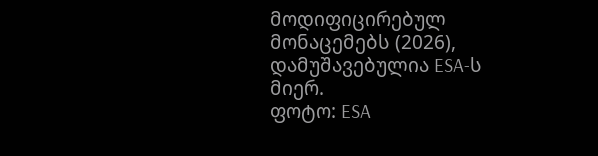მოდიფიცირებულ მონაცემებს (2026), დამუშავებულია ESA-ს მიერ.
ფოტო: ESA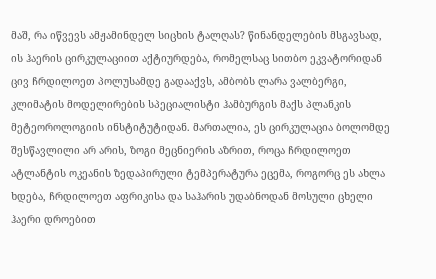მაშ, რა იწვევს ამჟამინდელ სიცხის ტალღას? წინანდელების მსგავსად, ის ჰაერის ცირკულაციით აქტიურდება, რომელსაც სითბო ეკვატორიდან ცივ ჩრდილოეთ პოლუსამდე გადააქვს, ამბობს ლარა ვალბერგი, კლიმატის მოდელირების სპეციალისტი ჰამბურგის მაქს პლანკის მეტეოროლოგიის ინსტიტუტიდან. მართალია, ეს ცირკულაცია ბოლომდე შესწავლილი არ არის, ზოგი მეცნიერის აზრით, როცა ჩრდილოეთ ატლანტის ოკეანის ზედაპირული ტემპერატურა ეცემა, როგორც ეს ახლა ხდება, ჩრდილოეთ აფრიკისა და საჰარის უდაბნოდან მოსული ცხელი ჰაერი დროებით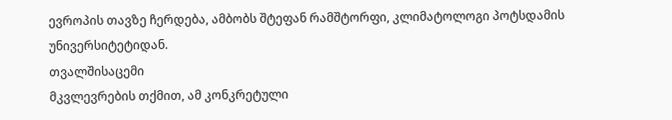ევროპის თავზე ჩერდება, ამბობს შტეფან რამშტორფი, კლიმატოლოგი პოტსდამის უნივერსიტეტიდან.
თვალშისაცემი
მკვლევრების თქმით, ამ კონკრეტული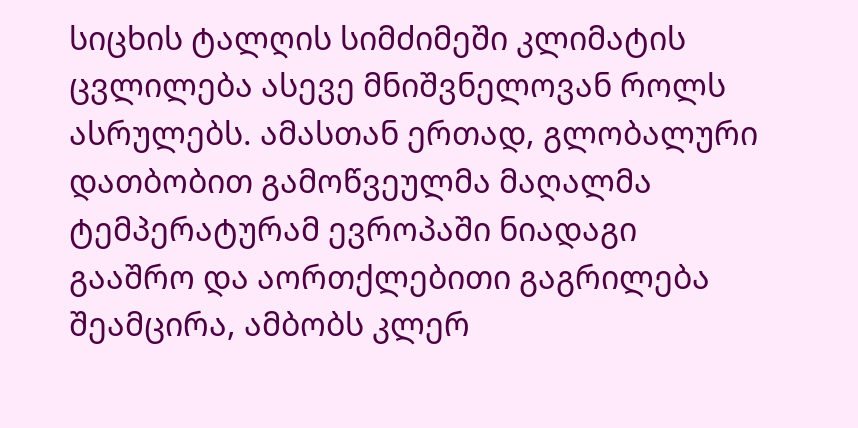სიცხის ტალღის სიმძიმეში კლიმატის ცვლილება ასევე მნიშვნელოვან როლს ასრულებს. ამასთან ერთად, გლობალური დათბობით გამოწვეულმა მაღალმა ტემპერატურამ ევროპაში ნიადაგი გააშრო და აორთქლებითი გაგრილება შეამცირა, ამბობს კლერ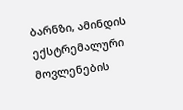ბარნზი, ამინდის ექსტრემალური მოვლენების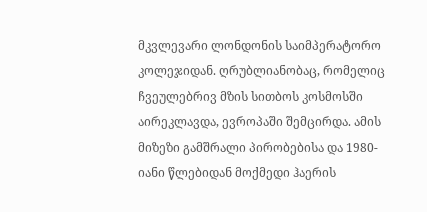მკვლევარი ლონდონის საიმპერატორო კოლეჯიდან. ღრუბლიანობაც, რომელიც ჩვეულებრივ მზის სითბოს კოსმოსში აირეკლავდა, ევროპაში შემცირდა. ამის მიზეზი გამშრალი პირობებისა და 1980-იანი წლებიდან მოქმედი ჰაერის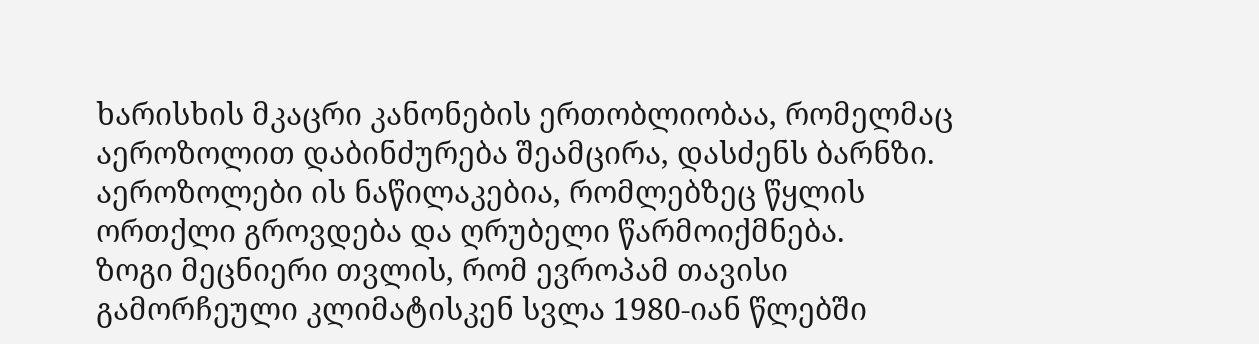ხარისხის მკაცრი კანონების ერთობლიობაა, რომელმაც აეროზოლით დაბინძურება შეამცირა, დასძენს ბარნზი. აეროზოლები ის ნაწილაკებია, რომლებზეც წყლის ორთქლი გროვდება და ღრუბელი წარმოიქმნება.
ზოგი მეცნიერი თვლის, რომ ევროპამ თავისი გამორჩეული კლიმატისკენ სვლა 1980-იან წლებში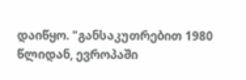დაიწყო. "განსაკუთრებით 1980 წლიდან, ევროპაში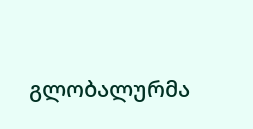გლობალურმა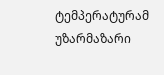ტემპერატურამ უზარმაზარი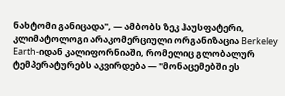ნახტომი განიცადა", — ამბობს ზეკ ჰაუსფატერი, კლიმატოლოგი არაკომერციული ორგანიზაცია Berkeley Earth-იდან კალიფორნიაში, რომელიც გლობალურ ტემპერატურებს აკვირდება — "მონაცემებში ეს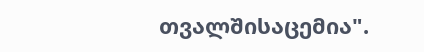თვალშისაცემია".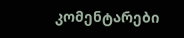კომენტარები